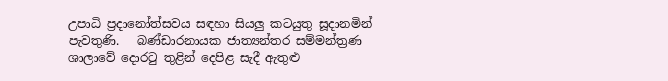උපාධි ප්‍රදානෝත්සවය සඳහා සියලු කටයුතු සූදානමින් පැවතුණි.   බණ්ඩාරනායක ජාත්‍යන්තර සම්මන්ත්‍රණ ශාලාවේ දොරටු තුළින් දෙපිළ සැදී ඇතුළු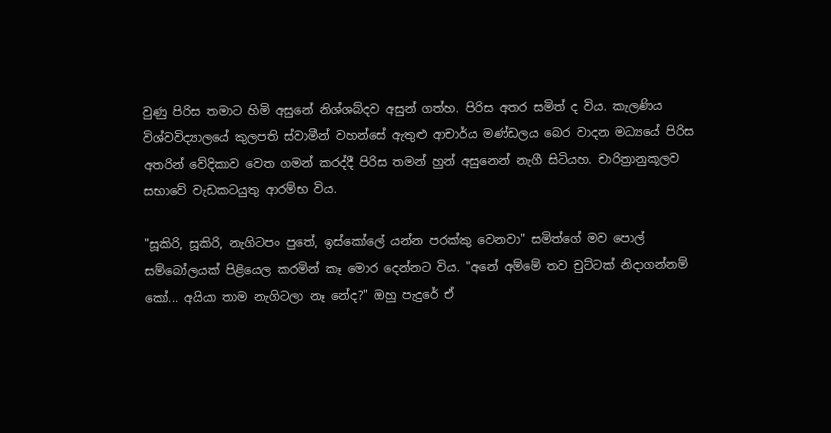වුණු පිරිස තමාට හිමි අසුනේ නිශ්ශබ්දව අසුන් ගත්හ. පිරිස අතර සමිත් ද විය. කැලණිය විශ්වවිද්‍යාලයේ කුලපති ස්වාමීන් වහන්සේ ඇතුළු ආචාර්ය මණ්ඩලය බෙර වාදන මධ්‍යයේ පිරිස අතරින් වේදිකාව වෙත ගමන් කරද්දී පිරිස තමන් හුන් අසුනෙන් නැගී සිටියහ. චාරිත්‍රානුකූලව සභාවේ වැඩකටයුතු ආරම්භ විය.

"සූකිරි, සූකිරි, නැගිටපං පුතේ, ඉස්කෝලේ යන්න පරක්කු වෙනවා" සමිත්ගේ මව පොල් සම්බෝලයක් පිළියෙල කරමින් කෑ මොර දෙන්නට විය. "අනේ අම්මේ තව චුට්ටක් නිදාගන්නම් කෝ... අයියා තාම නැගිටලා නෑ නේද?" ඔහු පැදුරේ ඒ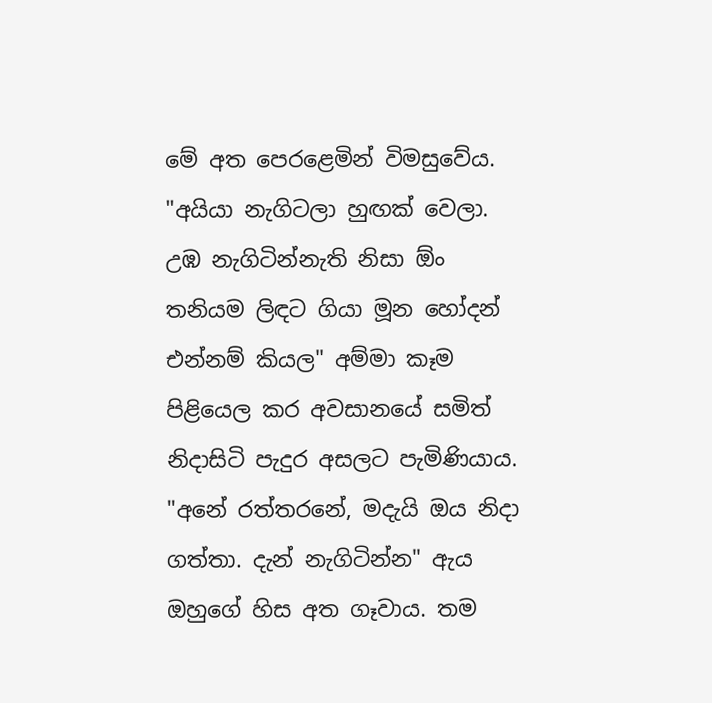මේ අත පෙරළෙමින් විමසුවේය. "අයියා නැගිටලා හුඟක් වෙලා. උඹ නැගිටින්නැති නිසා ඕං තනියම ලිඳට ගියා මූන හෝදන් එන්නම් කියල" අම්මා කෑම පිළියෙල කර අවසානයේ සමිත් නිදාසිටි පැදුර අසලට පැමිණියාය. "අනේ රත්තරනේ, මදැයි ඔය නිදා ගත්තා. දැන් නැගිටින්න" ඇය ඔහුගේ හිස අත ගෑවාය. තම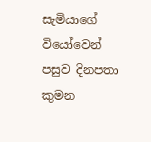සැමියාගේ වියෝවෙන් පසුව දිනපතා කුමන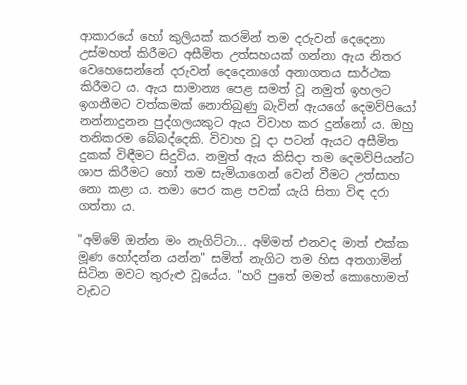ආකාරයේ හෝ කුලියක් කරමින් තම දරුවන් දෙදෙනා උස්මහත් කිරීමට අසීමිත උත්සහයක් ගන්නා ඇය නිතර වෙහෙසෙන්නේ දරුවන් දෙදෙනාගේ අනාගතය සාර්ථක කිරීමට ය. ඇය සාමාන්‍ය පෙළ සමත් වූ නමුත් ඉහලට ඉගනීමට වත්කමක් නොතිබුණු බැවින් ඇයගේ දෙමව්පියෝ නන්නාදුනන පුද්ගලයකුට ඇය විවාහ කර දුන්නෝ ය. ඔහු තනිකරම බේබද්දෙකි. විවාහ වූ දා පටන් ඇයට අසීමිත දුකක් විඳීමට සිදුවිය. නමුත් ඇය කිසිදා තම දෙමව්පියන්ට ශාප කිරීමට හෝ තම සැමියාගෙන් වෙන් වීමට උත්සාහ නො කළා ය. තමා පෙර කළ පවක් යැයි සිතා විඳ දරා ගත්තා ය.

"අම්මේ ඔන්න මං නැගිට්ටා... අම්මත් එනවද මාත් එක්ක මූණ හෝදන්න යන්න" සමිත් නැගිට තම හිස අතගාමින් සිටින මවට තුරුළු වූයේය. "හරි පුතේ මමත් කොහොමත් වැඩට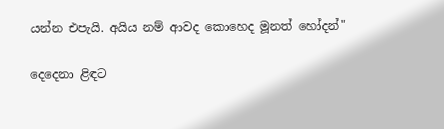යන්න එපැයි. අයිය නම් ආවද කොහෙද මූනත් හෝදන්"

දෙදෙනා ළිඳට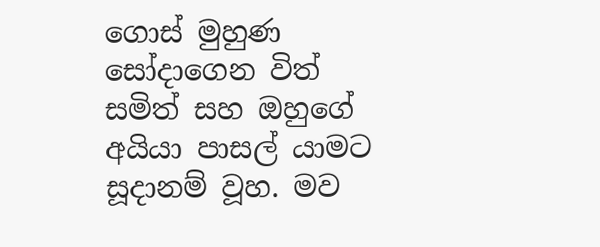ගොස් මුහුණ සෝදාගෙන විත් සමිත් සහ ඔහුගේ අයියා පාසල් යාමට සූදානම් වූහ. මව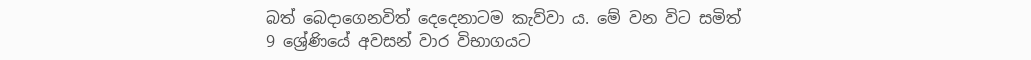බත් බෙදාගෙනවිත් දෙදෙනාටම කැව්වා ය. මේ වන විට සමිත් 9 ශ්‍රේණියේ අවසන් වාර විභාගයට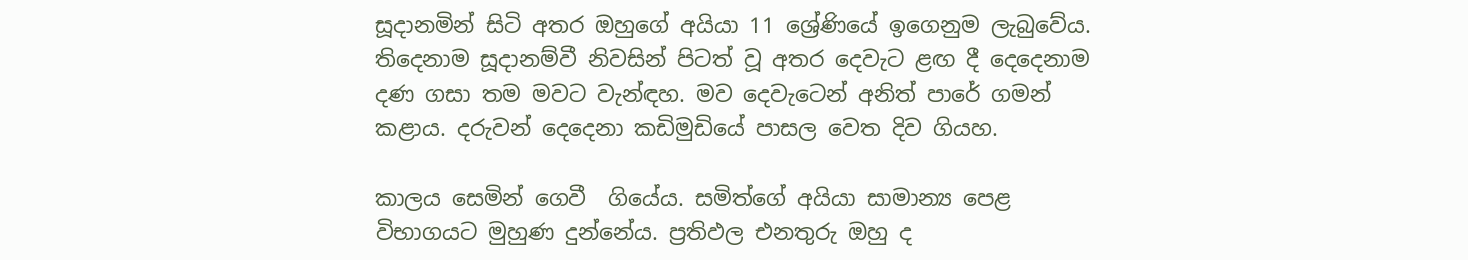සූදානමින් සිටි අතර ඔහුගේ අයියා 11 ශ්‍රේණියේ ඉගෙනුම ලැබුවේය. තිදෙනාම සූදානම්වී නිවසින් පිටත් වූ අතර දෙවැට ළඟ දී දෙදෙනාම දණ ගසා තම මවට වැන්ඳහ. මව දෙවැටෙන් අනිත් පාරේ ගමන් කළාය. දරුවන් දෙදෙනා කඩිමුඩියේ පාසල වෙත දිව ගියහ.

කාලය සෙමින් ගෙවී  ගියේය. සමිත්ගේ අයියා සාමාන්‍ය පෙළ විභාගයට මුහුණ දුන්නේය. ප්‍රතිඵල එනතුරු ඔහු ද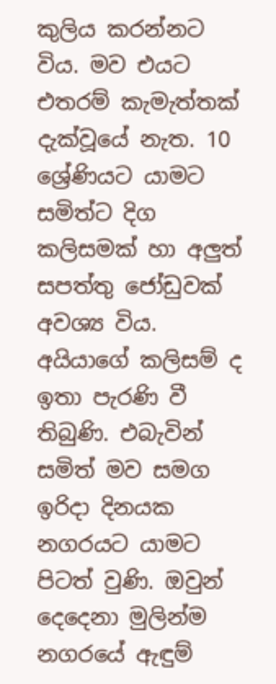කුලිය කරන්නට විය. මව එයට එතරම් කැමැත්තක් දැක්වූයේ නැත. 10 ශ්‍රේණියට යාමට සමිත්ට දිග කලිසමක් හා අලුත් සපත්තු ජෝඩුවක් අවශ්‍ය විය. අයියාගේ කලිසම් ද ඉතා පැරණි වී තිබුණි. එබැවින් සමිත් මව සමග ඉරිදා දිනයක නගරයට යාමට පිටත් වුණි. ඔවුන් දෙදෙනා මුලින්ම නගරයේ ඇඳුම්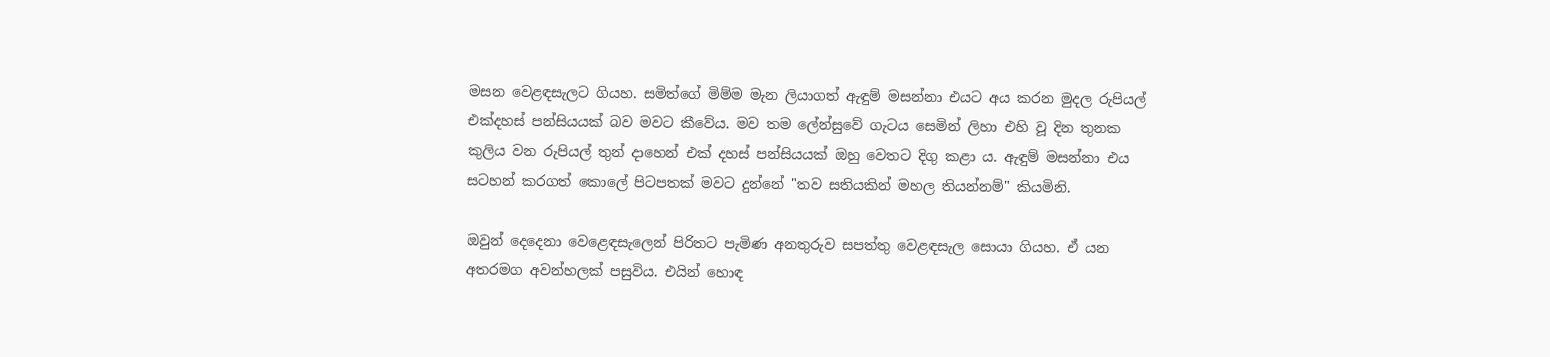මසන වෙළඳසැලට ගියහ. සමිත්ගේ මිම්ම මැන ලියාගත් ඇඳුම් මසන්නා එයට අය කරන මුදල රුපියල් එක්දහස් පන්සියයක් බව මවට කීවේය. මව තම ලේන්සුවේ ගැටය සෙමින් ලිහා එහි වූ දින තුනක කුලිය වන රුපියල් තුන් දාහෙන් එක් දහස් පන්සියයක් ඔහු වෙතට දිගු කළා ය. ඇඳුම් මසන්නා එය සටහන් කරගත් කොලේ පිටපතක් මවට දුන්නේ "තව සතියකින් මහල තියන්නම්" කියමිනි.

ඔවුන් දෙදෙනා වෙළෙඳසැලෙන් පිරිතට පැමිණ අනතුරුව සපත්තු වෙළඳසැල සොයා ගියහ. ඒ යන අතරමග අවන්හලක් පසුවිය. එයින් හොඳ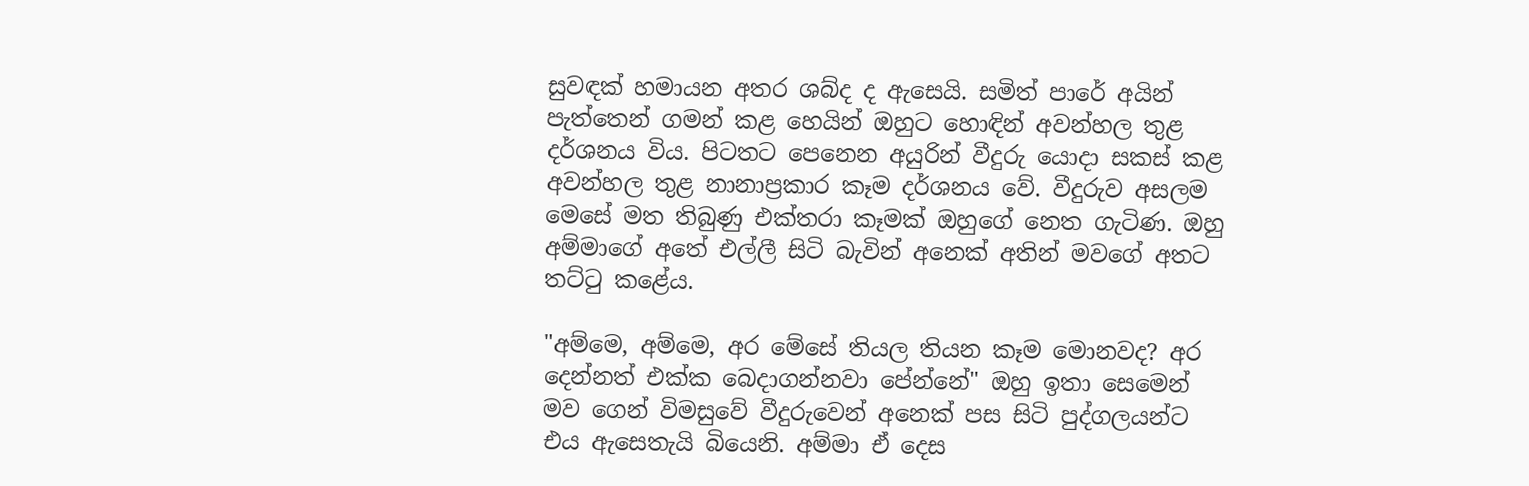සුවඳක් හමායන අතර ශබ්ද ද ඇසෙයි. සමිත් පාරේ අයින් පැත්තෙන් ගමන් කළ හෙයින් ඔහුට හොඳින් අවන්හල තුළ දර්ශනය විය. පිටතට පෙනෙන අයුරින් වීදුරු යොදා සකස් කළ අවන්හල තුළ නානාප්‍රකාර කෑම දර්ශනය වේ. වීදුරුව අසලම මෙසේ මත තිබුණු එක්තරා කෑමක් ඔහුගේ නෙත ගැටිණ. ඔහු අම්මාගේ අතේ එල්ලී සිටි බැවින් අනෙක් අතින් මවගේ අතට තට්ටු කළේය.

"අම්මෙ, අම්මෙ, අර මේසේ තියල තියන කෑම මොනවද? අර දෙන්නත් එක්ක බෙදාගන්නවා පේන්නේ" ඔහු ඉතා සෙමෙන් මව ගෙන් විමසුවේ වීදුරුවෙන් අනෙක් පස සිටි පුද්ගලයන්ට එය ඇසෙතැයි බියෙනි. අම්මා ඒ දෙස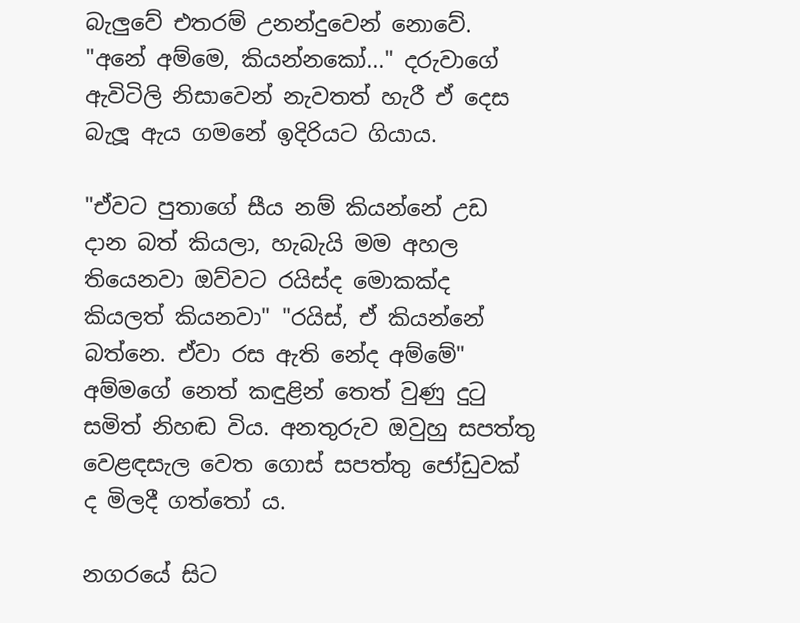බැලුවේ එතරම් උනන්දුවෙන් නොවේ. "අනේ අම්මෙ, කියන්නකෝ..." දරුවාගේ ඇවිටිලි නිසාවෙන් නැවතත් හැරී ඒ දෙස බැලූ ඇය ගමනේ ඉදිරියට ගියාය.

"ඒවට පුතාගේ සීය නම් කියන්නේ උඩ දාන බත් කියලා, හැබැයි මම අහල තියෙනවා ඔව්වට රයිස්ද මොකක්ද කියලත් කියනවා" "රයිස්, ඒ කියන්නේ බත්නෙ. ඒවා රස ඇති නේද අම්මේ" අම්මගේ නෙත් කඳුළින් තෙත් වුණු දුටු සමිත් නිහඬ විය. අනතුරුව ඔවුහු සපත්තු වෙළඳසැල වෙත ගොස් සපත්තු ජෝඩුවක් ද මිලදී ගත්තෝ ය.

නගරයේ සිට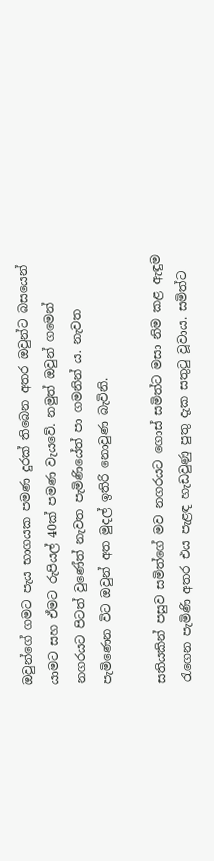ඔවුන්ගේ ගමට පැය භාගයක පමණ දුරක් තිබෙන අතර ඔවුන්ට බසයෙන් යාමට සහ ඒමට රුපියල් 40ක් පමණ වැයවේ. නමුත් ඔවුන් ගමෙන් නගරයට පිටත් වුණේත් නැවත පැමිණියේත් පා ගමනින් ය. නැවත පැමිණෙන විට ඔවුන් අත මුදල් ඉතිරි නොවුණ බැවිනි.

සතියකින් පසුව සමිත්ගේ මව නගරයට ගොස් සමිත්ට මසා නිම කළ ඇඳුම රැගෙන පැමිණි අතර එය පැළඳ හැඩවුණු පුතු දැක සතුටු වූවාය. සමිත්ට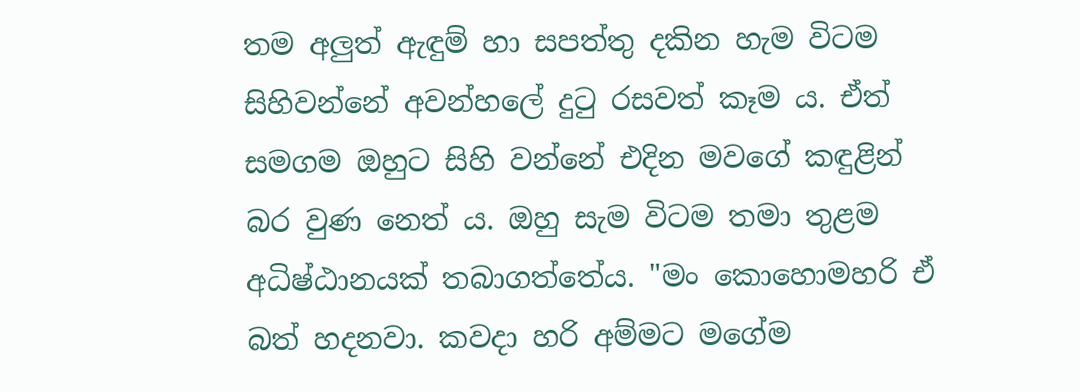තම අලුත් ඇඳුම් හා සපත්තු දකින හැම විටම සිහිවන්නේ අවන්හලේ දුටු රසවත් කෑම ය. ඒත් සමගම ඔහුට සිහි වන්නේ එදින මවගේ කඳුළින් බර වුණ නෙත් ය. ඔහු සැම විටම තමා තුළම අධිෂ්ඨානයක් තබාගත්තේය. "මං කොහොමහරි ඒ බත් හදනවා. කවදා හරි අම්මට මගේම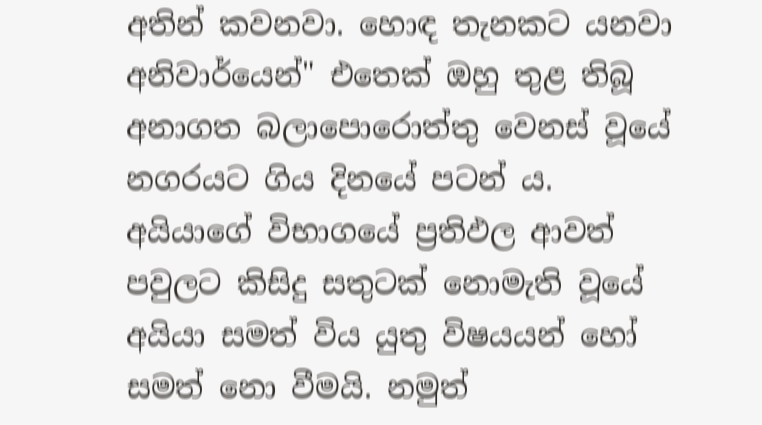අතින් කවනවා. හොඳ තැනකට යනවා අනිවාර්යෙන්" එතෙක් ඔහු තුළ තිබූ අනාගත බලාපොරොත්තු වෙනස් වූයේ නගරයට ගිය දිනයේ පටන් ය. අයියාගේ විභාගයේ ප්‍රතිඵල ආවත් පවුලට කිසිදු සතුටක් නොමැති වූයේ අයියා සමත් විය යුතු විෂයයන් හෝ සමත් නො වීමයි. නමුත්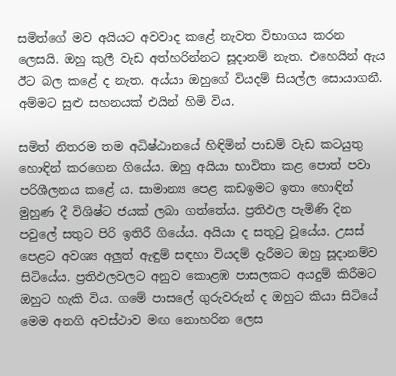සමිත්ගේ මව අයියට අවවාද කළේ නැවත විභාගය කරන ලෙසයි. ඔහු කුලී වැඩ අත්හරින්නට සූදානම් නැත. එහෙයින් ඇය ඊට බල කළේ ද නැත. අය්යා ඔහුගේ වියදම් සියල්ල සොයාගනී. අම්මට සුළු සහනයක් එයින් හිමි විය.

සමිත් නිතරම තම අධිෂ්ඨානයේ හිඳිමින් පාඩම් වැඩ කටයුතු හොඳින් කරගෙන ගියේය. ඔහු අයියා භාවිතා කළ පොත් පවා පරිශීලනය කළේ ය. සාමාන්‍ය පෙළ කඩඉමට ඉතා හොඳින් මුහුණ දී විශිෂ්ට ජයක් ලබා ගත්තේය. ප්‍රතිඵල පැමිණි දින පවුලේ සතුට පිරි ඉතිරී ගියේය. අයියා ද සතුටු වූයේය. උසස් පෙළට අවශ්‍ය අලුත් ඇඳුම් සඳහා වියදම් දැරීමට ඔහු සූදානම්ව සිටියේය. ප්‍රතිඵලවලට අනුව කොළඹ පාසලකට අයදුම් කිරීමට ඔහුට හැකි විය. ගමේ පාසලේ ගුරුවරුන් ද ඔහුට කියා සිටියේ මෙම අනගි අවස්ථාව මඟ නොහරින ලෙස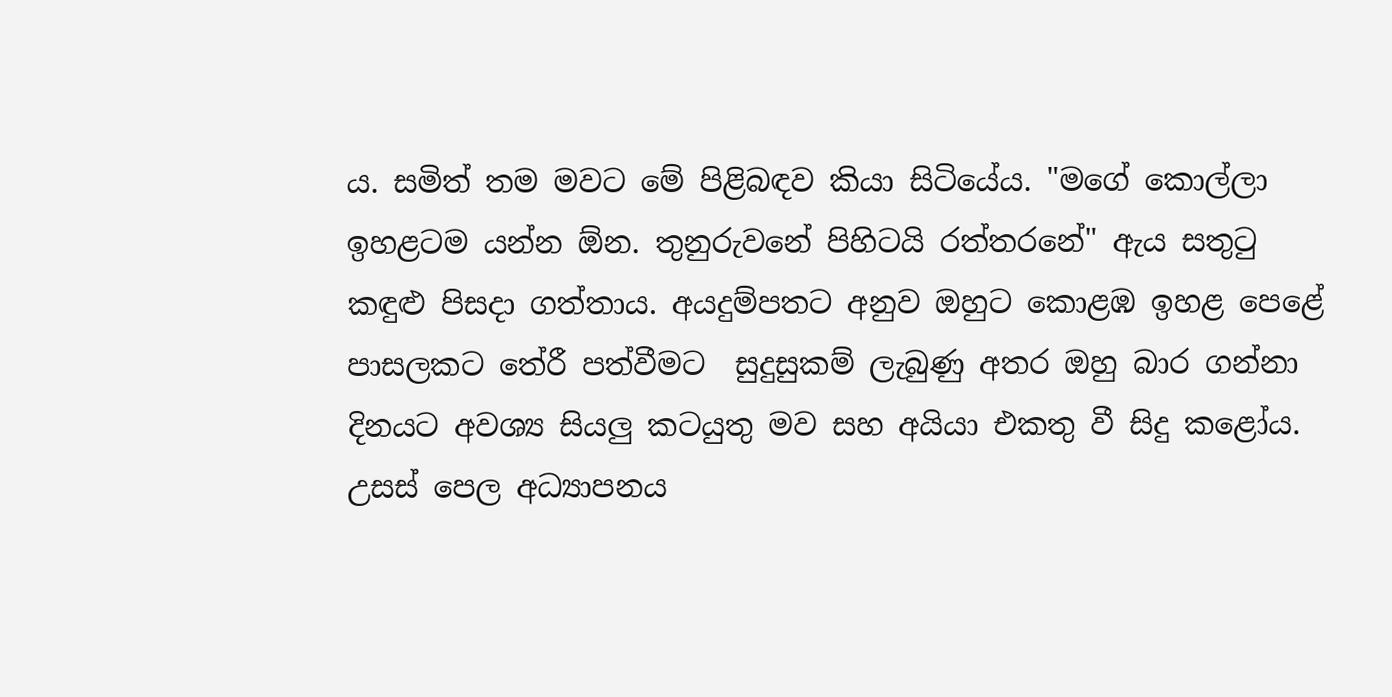ය. සමිත් තම මවට මේ පිළිබඳව කියා සිටියේය. "මගේ කොල්ලා ඉහළටම යන්න ඕන. තුනුරුවනේ පිහිටයි රත්තරනේ" ඇය සතුටු කඳුළු පිසදා ගත්තාය. අයදුම්පතට අනුව ඔහුට කොළඹ ඉහළ පෙළේ පාසලකට තේරී පත්වීමට  සුදුසුකම් ලැබුණු අතර ඔහු බාර ගන්නා දිනයට අවශ්‍ය සියලු කටයුතු මව සහ අයියා එකතු වී සිදු කළෝය. උසස් පෙල අධ්‍යාපනය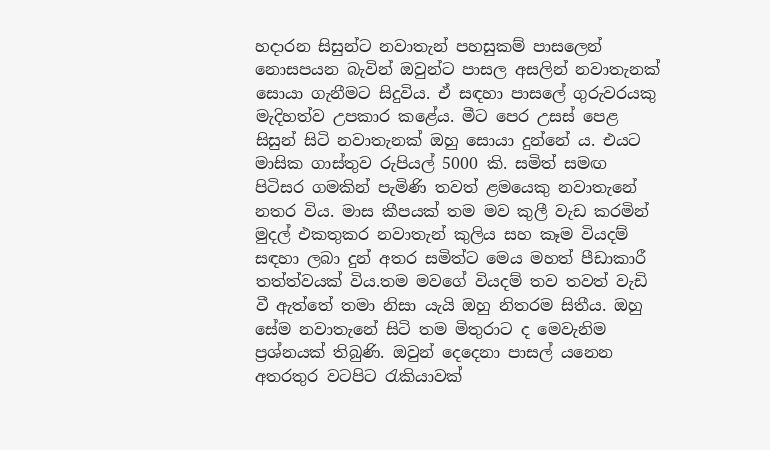හදාරන සිසුන්ට නවාතැන් පහසුකම් පාසලෙන් නොසපයන බැවින් ඔවුන්ට පාසල අසලින් නවාතැනක් සොයා ගැනීමට සිදුවිය. ඒ සඳහා පාසලේ ගුරුවරයකු මැදිහත්ව උපකාර කළේය. මීට පෙර උසස් පෙළ සිසුන් සිටි නවාතැනක් ඔහු සොයා දුන්නේ ය. එයට මාසික ගාස්තුව රුපියල් 5000 කි. සමිත් සමඟ පිටිසර ගමකින් පැමිණි තවත් ළමයෙකු නවාතැනේ නතර විය. මාස කීපයක් තම මව කුලී වැඩ කරමින් මුදල් එකතුකර නවාතැන් කුලිය සහ කෑම වියදම් සඳහා ලබා දුන් අතර සමිත්ට මෙය මහත් පීඩාකාරී තත්ත්වයක් විය.තම මවගේ වියදම් තව තවත් වැඩි වී ඇත්තේ තමා නිසා යැයි ඔහු නිතරම සිතීය. ඔහු සේම නවාතැනේ සිටි තම මිතුරාට ද මෙවැනිම ප්‍රශ්නයක් තිබුණි. ඔවුන් දෙදෙනා පාසල් යනෙන අතරතුර වටපිට රැකියාවක්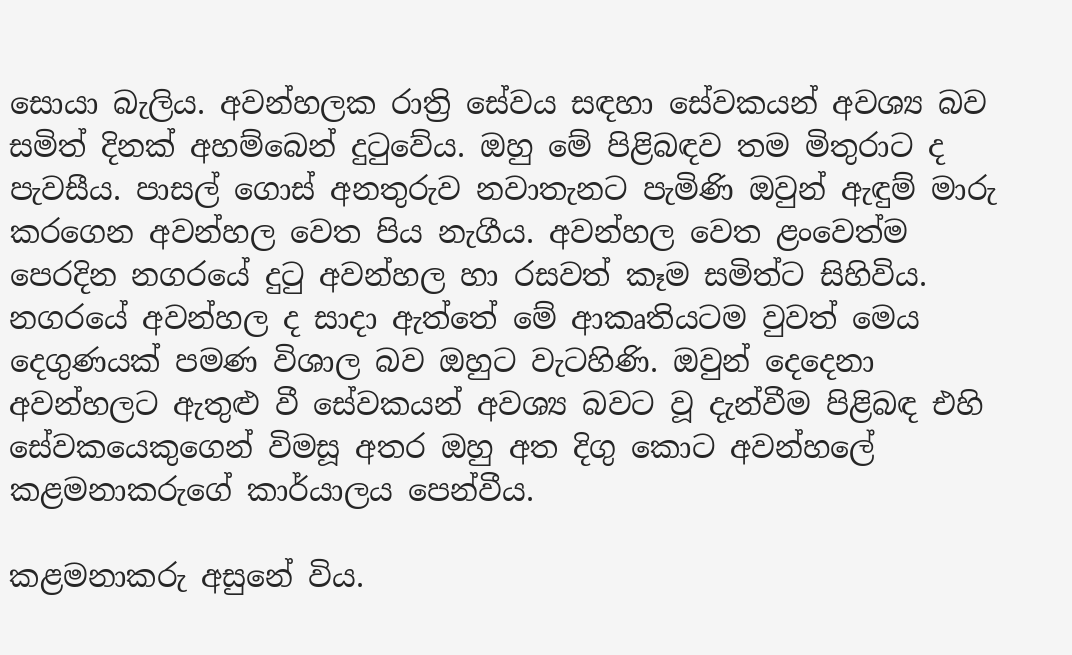සොයා බැලිය. අවන්හලක රාත්‍රි සේවය සඳහා සේවකයන් අවශ්‍ය බව සමිත් දිනක් අහම්බෙන් දුටුවේය. ඔහු මේ පිළිබඳව තම මිතුරාට ද පැවසීය. පාසල් ගොස් අනතුරුව නවාතැනට පැමිණි ඔවුන් ඇඳුම් මාරු කරගෙන අවන්හල වෙත පිය නැගීය. අවන්හල වෙත ළංවෙත්ම පෙරදින නගරයේ දුටු අවන්හල හා රසවත් කෑම සමිත්ට සිහිවිය. නගරයේ අවන්හල ද සාදා ඇත්තේ මේ ආකෘතියටම වුවත් මෙය දෙගුණයක් පමණ විශාල බව ඔහුට වැටහිණි. ඔවුන් දෙදෙනා අවන්හලට ඇතුළු වී සේවකයන් අවශ්‍ය බවට වූ දැන්වීම පිළිබඳ එහි සේවකයෙකුගෙන් විමසූ අතර ඔහු අත දිගු කොට අවන්හලේ කළමනාකරුගේ කාර්යාලය පෙන්වීය.

කළමනාකරු අසුනේ විය.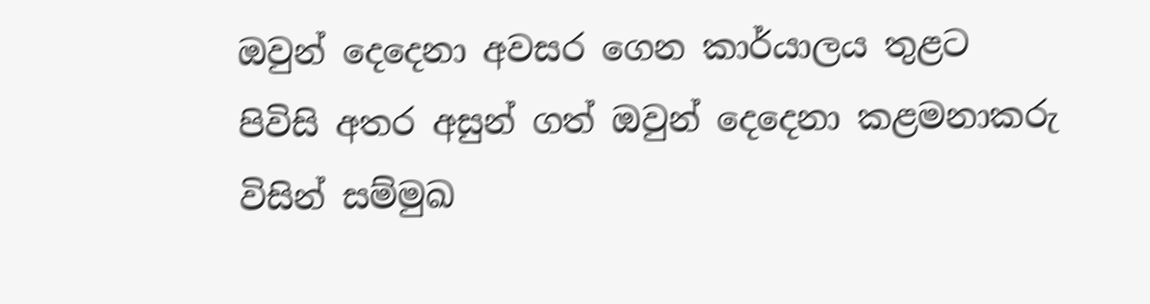ඔවුන් දෙදෙනා අවසර ගෙන කාර්යාලය තුළට පිවිසි අතර අසුන් ගත් ඔවුන් දෙදෙනා කළමනාකරු විසින් සම්මුඛ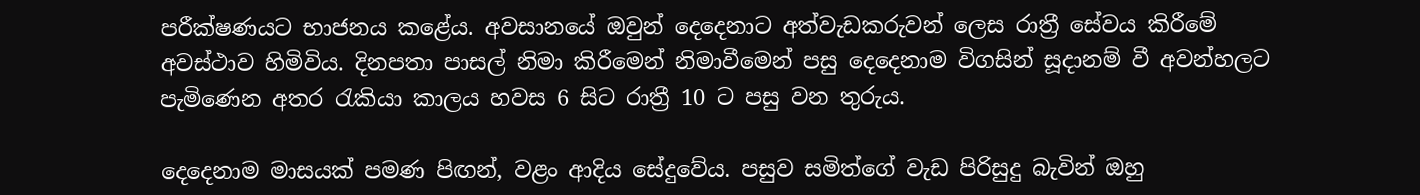පරීක්ෂණයට භාජනය කළේය. අවසානයේ ඔවුන් දෙදෙනාට අත්වැඩකරුවන් ලෙස රාත්‍රී සේවය කිරීමේ අවස්ථාව හිමිවිය. දිනපතා පාසල් නිමා කිරීමෙන් නිමාවීමෙන් පසු දෙදෙනාම විගසින් සූදානම් වී අවන්හලට පැමිණෙන අතර රැකියා කාලය හවස 6 සිට රාත්‍රී 10 ට පසු වන තුරුය.

දෙදෙනාම මාසයක් පමණ පිඟන්, වළං ආදිය සේදුවේය. පසුව සමිත්ගේ වැඩ පිරිසුදු බැවින් ඔහු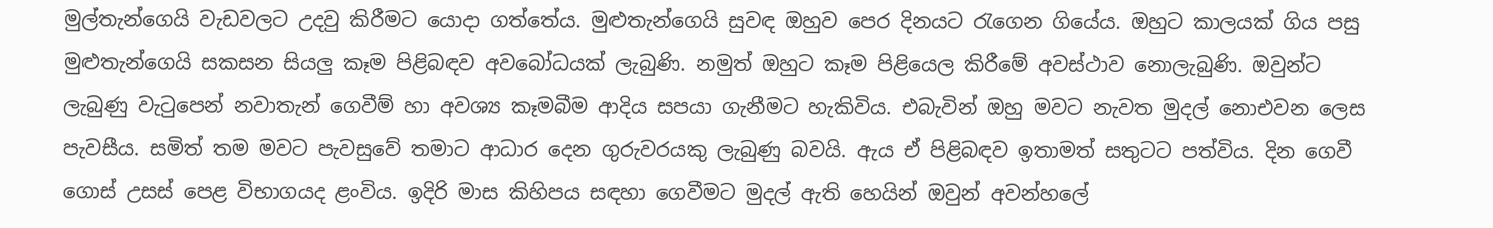මුල්තැන්ගෙයි වැඩවලට උදවු කිරීමට යොදා ගත්තේය. මුළුතැන්ගෙයි සුවඳ ඔහුව පෙර දිනයට රැගෙන ගියේය. ඔහුට කාලයක් ගිය පසු මුළුතැන්ගෙයි සකසන සියලු කෑම පිළිබඳව අවබෝධයක් ලැබුණි. නමුත් ඔහුට කෑම පිළියෙල කිරීමේ අවස්ථාව නොලැබුණි. ඔවුන්ට ලැබුණු වැටුපෙන් නවාතැන් ගෙවීම් හා අවශ්‍ය කෑමබීම ආදිය සපයා ගැනීමට හැකිවිය. එබැවින් ඔහු මවට නැවත මුදල් නොඑවන ලෙස පැවසීය. සමිත් තම මවට පැවසුවේ තමාට ආධාර දෙන ගුරුවරයකු ලැබුණු බවයි. ඇය ඒ පිළිබඳව ඉතාමත් සතුටට පත්විය. දින ගෙවී ගොස් උසස් පෙළ විභාගයද ළංවිය. ඉදිරි මාස කිහිපය සඳහා ගෙවීමට මුදල් ඇති හෙයින් ඔවුන් අවන්හලේ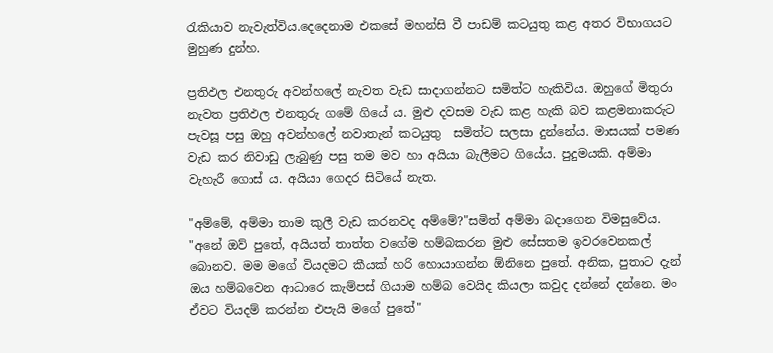රැකියාව නැවැත්විය.දෙදෙනාම එකසේ මහන්සි වී පාඩම් කටයුතු කළ අතර විභාගයට මුහුණ දුන්හ.

ප්‍රතිඵල එනතුරු අවන්හලේ නැවත වැඩ සාදාගන්නට සමිත්ට හැකිවිය. ඔහුගේ මිතුරා නැවත ප්‍රතිඵල එනතුරු ගමේ ගියේ ය. මුළු දවසම වැඩ කළ හැකි බව කළමනාකරුට පැවසූ පසු ඔහු අවන්හලේ නවාතැන් කටයුතු  සමිත්ට සලසා දුන්නේය. මාසයක් පමණ වැඩ කර නිවාඩු ලැබුණු පසු තම මව හා අයියා බැලීමට ගියේය. පුදුමයකි. අම්මා වැහැරී ගොස් ය. අයියා ගෙදර සිටියේ නැත.

"අම්මේ, අම්මා තාම කුලී වැඩ කරනවද අම්මේ?"සමිත් අම්මා බදාගෙන විමසුවේය. "අනේ ඔව් පුතේ, අයියත් තාත්ත වගේම හම්බකරන මුළු සේසතම ඉවරවෙනකල් බොනව. මම මගේ වියදමට කීයක් හරි හොයාගන්න ඕනිනෙ පුතේ. අනික, පුතාට දැන් ඔය හම්බවෙන ආධාරෙ කැම්පස් ගියාම හම්බ වෙයිද කියලා කවුද දන්නේ දන්නෙ. මං ඒවට වියදම් කරන්න එපැයි මගේ පුතේ"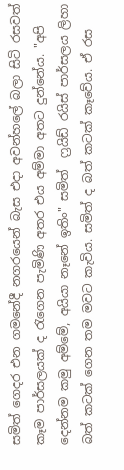සමිත් ගෙදර එන ගමනේදී නගරයෙන් බැස එදා අවන්හලේ බලා සිටි රසවත් කෑම පාර්සලයක් ද රැගෙන පැමිණි අතර එය අම්මා අතට දුන්නේය. "අපි දෙන්නම කමු අම්මේ, අයියා නෑනේ ඉතිං" සමිත්  ෆ්‍රයිඩ් රයිස් පාර්සලය ලිහා බත් කටක් ගෙන තම මවට කැවිය. සමිත් ද බත් කටක් කෑවේය. ඒ රස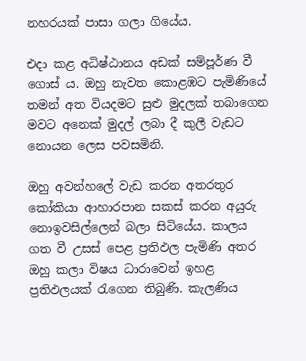නහරයක් පාසා ගලා ගියේය.

එදා කළ අධිෂ්ඨානය අඩක් සම්පූර්ණ වී ගොස් ය. ඔහු නැවත කොළඹට පැමිණියේ තමන් අත වියදමට සුළු මුදලක් තබාගෙන මවට අනෙක් මුදල් ලබා දී කුලී වැඩට නොයන ලෙස පවසමිනි.

ඔහු අවන්හලේ වැඩ කරන අතරතුර කෝකියා ආහාරපාන සකස් කරන අයුරු නොඉවසිල්ලෙන් බලා සිටියේය. කාලය ගත වී උසස් පෙළ ප්‍රතිඵල පැමිණි අතර ඔහු කලා විෂය ධාරාවෙන් ඉහළ ප්‍රතිඵලයක් රැගෙන තිබුණි. කැලණිය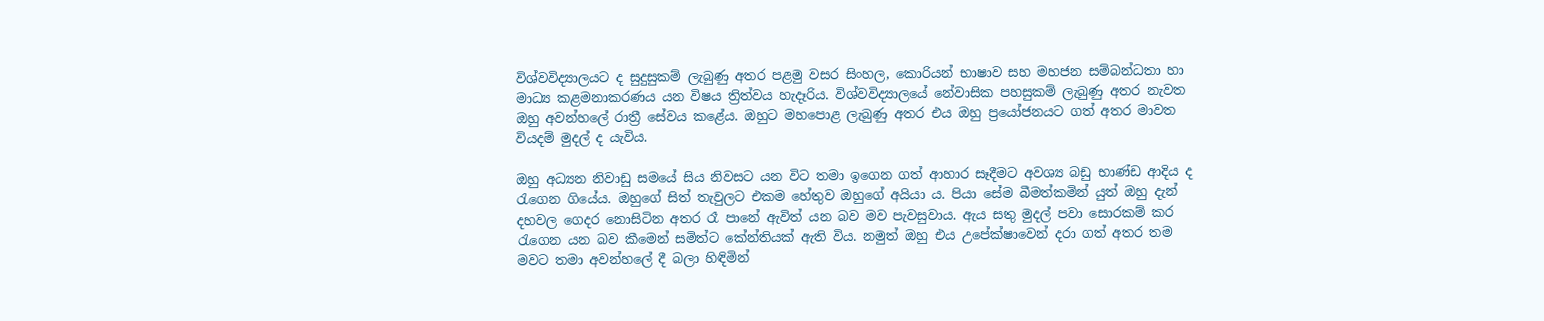විශ්වවිද්‍යාලයට ද සුදුසුකම් ලැබුණු අතර පළමු වසර සිංහල, කොරියන් භාෂාව සහ මහජන සම්බන්ධතා හා මාධ්‍ය කළමනාකරණය යන විෂය ත්‍රිත්වය හැදෑරිය. විශ්වවිද්‍යාලයේ නේවාසික පහසුකම් ලැබුණු අතර නැවත ඔහු අවන්හලේ රාත්‍රී සේවය කළේය. ඔහුට මහපොළ ලැබුණු අතර එය ඔහු ප්‍රයෝජනයට ගත් අතර මාවත වියදම් මුදල් ද යැවිය.

ඔහු අධ්‍යන නිවාඩු සමයේ සිය නිවසට යන විට තමා ඉගෙන ගත් ආහාර සෑදීමට අවශ්‍ය බඩු භාණ්ඩ ආදිය ද රැගෙන ගියේය. ඔහුගේ සිත් තැවුලට එකම හේතුව ඔහුගේ අයියා ය. පියා සේම බීමත්කමින් යුත් ඔහු දැන් දහවල ගෙදර නොසිටින අතර රෑ පානේ ඇවිත් යන බව මව පැවසුවාය. ඇය සතු මුදල් පවා සොරකම් කර රැගෙන යන බව කීමෙන් සමිත්ට කේන්තියක් ඇති විය. නමුත් ඔහු එය උපේක්ෂාවෙන් දරා ගත් අතර තම මවට තමා අවන්හලේ දී බලා හිඳිමින්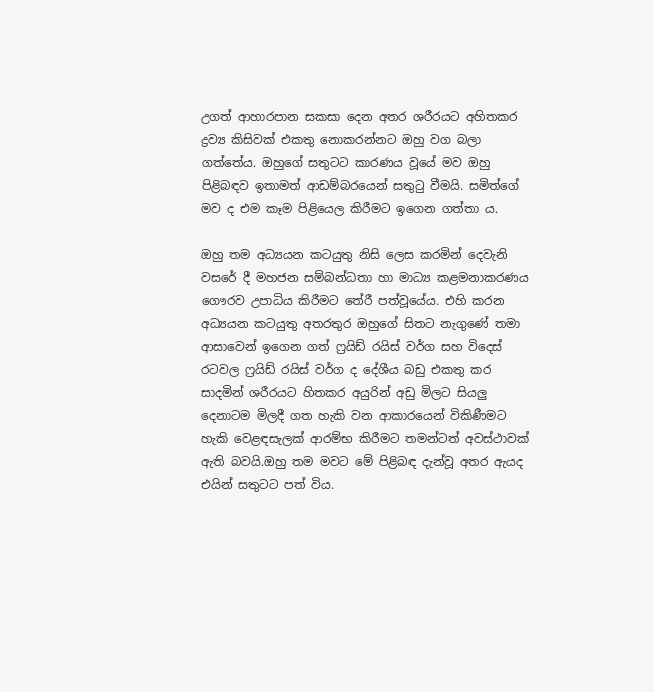උගත් ආහාරපාන සකසා දෙන අතර ශරීරයට අහිතකර ද්‍රව්‍ය කිසිවක් එකතු නොකරන්නට ඔහු වග බලා ගත්තේය. ඔහුගේ සතුටට කාරණය වූයේ මව ඔහු පිළිබඳව ඉතාමත් ආඩම්බරයෙන් සතුටු වීමයි. සමිත්ගේ මව ද එම කෑම පිළියෙල කිරීමට ඉගෙන ගත්තා ය.

ඔහු තම අධ්‍යයන කටයුතු නිසි ලෙස කරමින් දෙවැනි වසරේ දී මහජන සම්බන්ධතා හා මාධ්‍ය කළමනාකරණය ගෞරව උපාධිය කිරීමට තේරී පත්වූයේය. එහි කරන අධ්‍යයන කටයුතු අතරතුර ඔහුගේ සිතට නැගුණේ තමා ආසාවෙන් ඉගෙන ගත් ෆ්‍රයිඩ් රයිස් වර්ග සහ විදෙස් රටවල ෆ්‍රයිඩ් රයිස් වර්ග ද දේශීය බඩු එකතු කර සාදමින් ශරීරයට හිතකර අයුරින් අඩු මිලට සියලු දෙනාටම මිලදී ගත හැකි වන ආකාරයෙන් විකිණීමට හැකි වෙළඳසැලක් ආරම්භ කිරීමට තමන්ටත් අවස්ථාවක් ඇති බවයි.ඔහු තම මවට මේ පිළිබඳ දැන්වූ අතර ඇයද එයින් සතුටට පත් විය.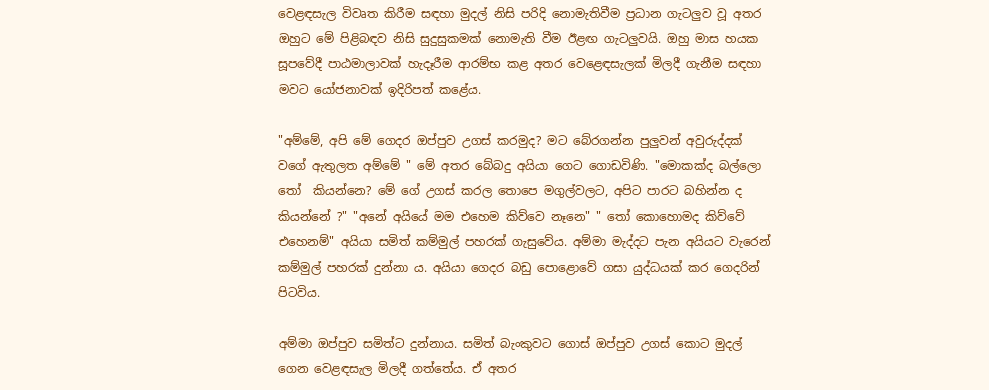වෙළඳසැල විවෘත කිරීම සඳහා මුදල් නිසි පරිදි නොමැතිවීම ප්‍රධාන ගැටලුව වූ අතර ඔහුට මේ පිළිබඳව නිසි සුදුසුකමක් නොමැති වීම ඊළඟ ගැටලුවයි. ඔහු මාස හයක සූපවේදී පාඨමාලාවක් හැදෑරීම ආරම්භ කළ අතර වෙළෙඳසැලක් මිලදී ගැනීම සඳහා මවට යෝජනාවක් ඉදිරිපත් කළේය.

"අම්මේ, අපි මේ ගෙදර ඔප්පුව උගස් කරමුද? මට බේරගන්න පුලුවන් අවුරුද්දක් වගේ ඇතුලත අම්මේ " මේ අතර බේබදු අයියා ගෙට ගොඩවිණි. "මොකක්ද බල්ලො තෝ  කියන්නෙ? මේ ගේ උගස් කරල තොපෙ මගුල්වලට, අපිට පාරට බහින්න ද කියන්නේ ?" "අනේ අයියේ මම එහෙම කිව්වෙ නෑනෙ" " තෝ කොහොමද කිව්වේ එහෙනම්" අයියා සමිත් කම්මුල් පහරක් ගැසුවේය. අම්මා මැද්දට පැන අයියට වැරෙන් කම්මුල් පහරක් දුන්නා ය. අයියා ගෙදර බඩු පොළොවේ ගසා යුද්ධයක් කර ගෙදරින් පිටවිය.

අම්මා ඔප්පුව සමිත්ට දුන්නාය. සමිත් බැංකුවට ගොස් ඔප්පුව උගස් කොට මුදල් ගෙන වෙළඳසැල මිලදී ගත්තේය. ඒ අතර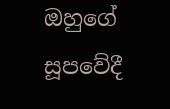ඔහුගේ සූපවේදී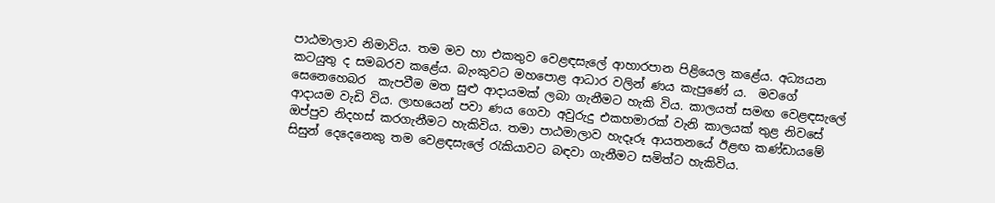පාඨමාලාව නිමාවිය. තම මව හා එකතුව වෙළඳසැලේ ආහාරපාන පිළියෙල කළේය. අධ්‍යයන කටයුතු ද සමබරව කළේය. බැංකුවට මහපොළ ආධාර වලින් ණය කැපුණේ ය.  මවගේ සෙනෙහෙබර  කැපවීම මත සුළු ආදායමක් ලබා ගැනීමට හැකි විය. කාලයත් සමඟ වෙළඳසැලේ ආදායම වැඩි විය. ලාභයෙන් පවා ණය ගෙවා අවුරුදු එකහමාරක් වැනි කාලයක් තුළ නිවසේ ඔප්පුව නිදහස් කරගැනීමට හැකිවිය. තමා පාඨමාලාව හැදෑරූ ආයතනයේ ඊළඟ කණ්ඩායමේ සිසුන් දෙදෙනෙකු තම වෙළඳසැලේ රැකියාවට බඳවා ගැනීමට සමිත්ට හැකිවිය.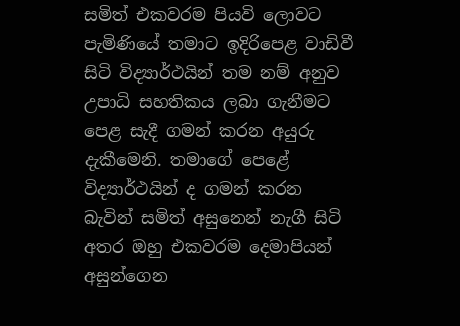සමිත් එකවරම පියවි ලොවට පැමිණියේ තමාට ඉදිරිපෙළ වාඩිවී සිටි විද්‍යාර්ථයින් තම නම් අනුව උපාධි සහතිකය ලබා ගැනීමට පෙළ සැදී ගමන් කරන අයුරු දැකීමෙනි. තමාගේ පෙළේ විද්‍යාර්ථයින් ද ගමන් කරන බැවින් සමිත් අසුනෙන් නැගී සිටි අතර ඔහු එකවරම දෙමාපියන් අසුන්ගෙන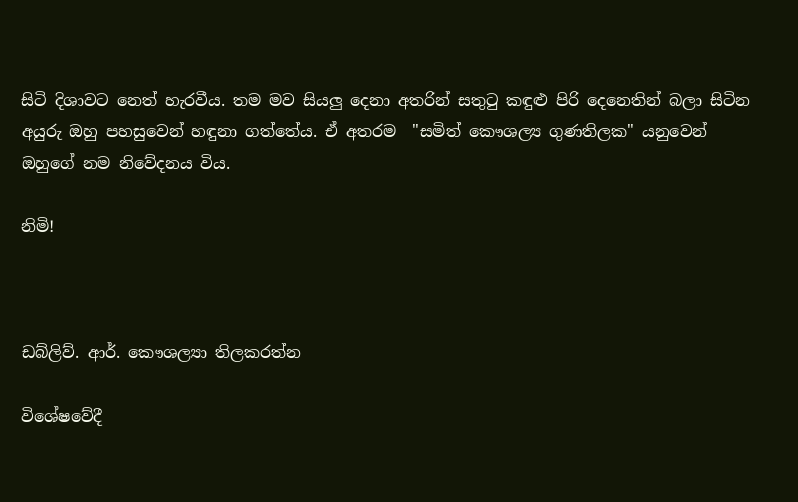සිටි දිශාවට නෙත් හැරවීය. තම මව සියලු දෙනා අතරින් සතුටු කඳුළු පිරි දෙනෙතින් බලා සිටින අයුරු ඔහු පහසුවෙන් හඳුනා ගත්තේය. ඒ අතරම  "සමිත් කෞශල්‍ය ගුණතිලක" යනුවෙන් ඔහුගේ නම නිවේදනය විය.

නිමි!



ඩබ්ලිව්. ආර්. කෞශල්‍යා තිලකරත්න

විශේෂවේදී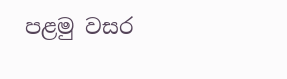පළමු වසර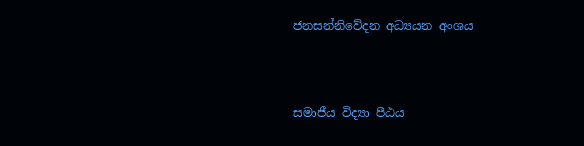ජනසන්නිවේදන අධ්‍යයන අංශය



සමාජීය විද්‍යා පීඨය